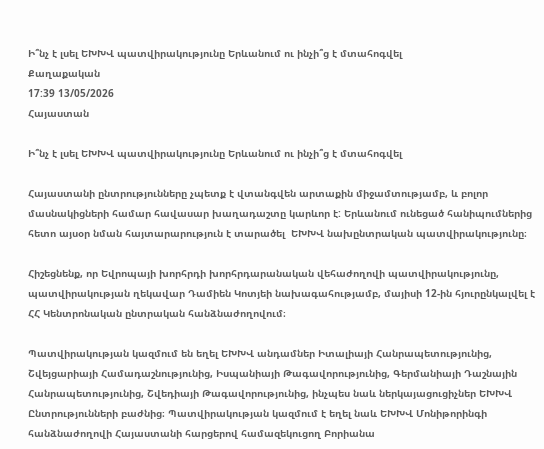Ի՞նչ է լսել ԵԽԽՎ պատվիրակությունը Երևանում ու ինչի՞ց է մտահոգվել
Քաղաքական
17:39 13/05/2026
Հայաստան

Ի՞նչ է լսել ԵԽԽՎ պատվիրակությունը Երևանում ու ինչի՞ց է մտահոգվել

Հայաստանի ընտրությունները չպետք է վտանգվեն արտաքին միջամտությամբ, և բոլոր մասնակիցների համար հավասար խաղադաշտը կարևոր է: Երևանում ունեցած հանիպումներից հետո այսօր նման հայտարարություն է տարածել  ԵԽԽՎ նախընտրական պատվիրակությունը։

Հիշեցնենք, որ Եվրոպայի խորհրդի խորհրդարանական վեհաժողովի պատվիրակությունը, պատվիրակության ղեկավար Դամիեն Կոտյեի նախագահությամբ, մայիսի 12-ին հյուրընկալվել է ՀՀ Կենտրոնական ընտրական հանձնաժողովում։

Պատվիրակության կազմում են եղել ԵԽԽՎ անդամներ Իտալիայի Հանրապետությունից, Շվեյցարիայի Համադաշնությունից, Իսպանիայի Թագավորությունից, Գերմանիայի Դաշնային Հանրապետությունից, Շվեդիայի Թագավորությունից, ինչպես նաև ներկայացուցիչներ ԵԽԽՎ Ընտրությունների բաժնից։ Պատվիրակության կազմում է եղել նաև ԵԽԽՎ Մոնիթորինգի հանձնաժողովի Հայաստանի հարցերով համազեկուցող Բորիանա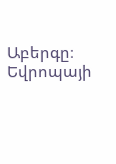Աբերգը։  Եվրոպայի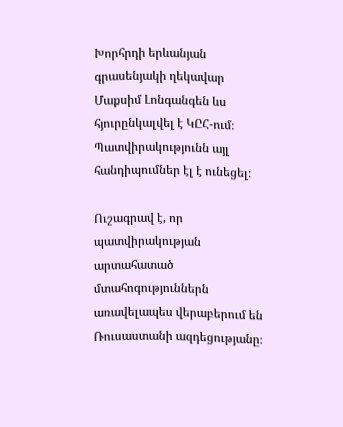Խորհրդի երևանյան գրասենյակի ղեկավար Մաքսիմ Լոնգանգեն ևս հյուրընկալվել է ԿԸՀ-ում։ Պատվիրակությունն այլ հանդիպումներ էլ է ունեցել։

Ուշագրավ է, որ պատվիրակության արտահատած մտահոգություններն առավելապես վերաբերում են Ռուսաստանի ազդեցությանը։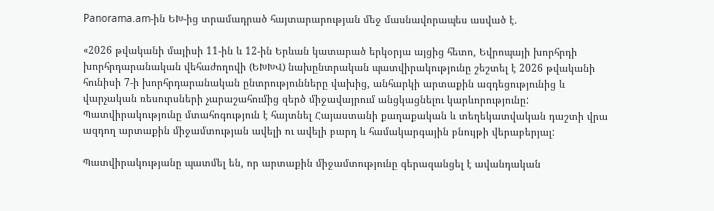Panorama.am-ին ԵԽ-ից տրամադրած հայտարարության մեջ մասնավորապես ասված է.

«2026 թվականի մայիսի 11-ին և 12-ին Երևան կատարած երկօրյա այցից հետո, Եվրոպայի խորհրդի խորհրդարանական վեհաժողովի (ԵԽԽՎ) նախընտրական պատվիրակությունը շեշտել է 2026 թվականի հունիսի 7-ի խորհրդարանական ընտրությունները վախից, անհարկի արտաքին ազդեցությունից և վարչական ռեսուրսների չարաշահումից զերծ միջավայրում անցկացնելու կարևորությունը: Պատվիրակությունը մտահոգություն է հայտնել Հայաստանի քաղաքական և տեղեկատվական դաշտի վրա ազդող արտաքին միջամտության ավելի ու ավելի բարդ և համակարգային բնույթի վերաբերյալ:

Պատվիրակությանը պատմել են, որ արտաքին միջամտությունը գերազանցել է ավանդական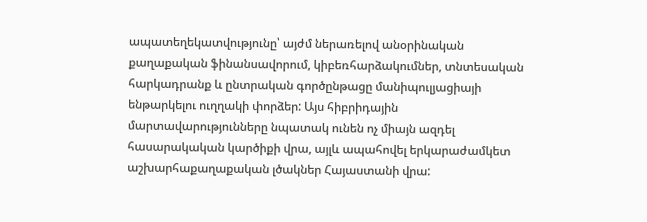ապատեղեկատվությունը՝ այժմ ներառելով անօրինական քաղաքական ֆինանսավորում, կիբեռհարձակումներ, տնտեսական հարկադրանք և ընտրական գործընթացը մանիպուլյացիայի ենթարկելու ուղղակի փորձեր: Այս հիբրիդային մարտավարությունները նպատակ ունեն ոչ միայն ազդել հասարակական կարծիքի վրա, այլև ապահովել երկարաժամկետ աշխարհաքաղաքական լծակներ Հայաստանի վրա: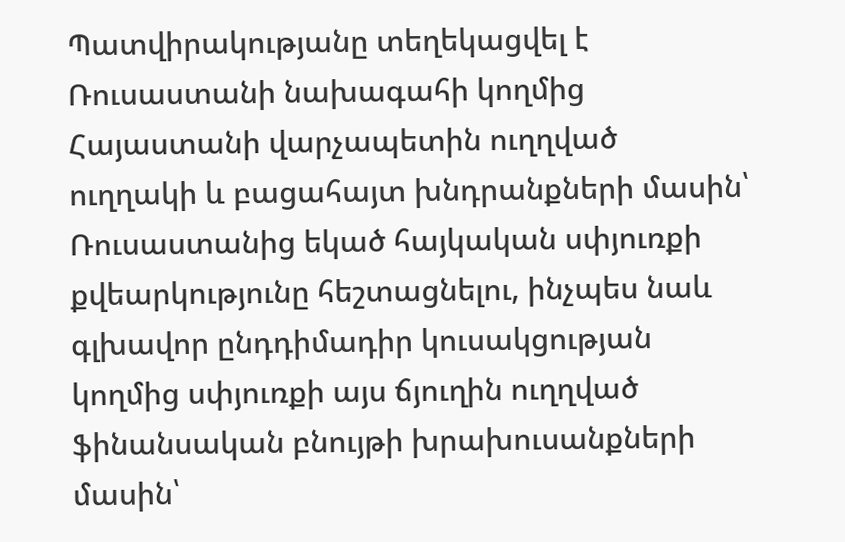Պատվիրակությանը տեղեկացվել է Ռուսաստանի նախագահի կողմից Հայաստանի վարչապետին ուղղված ուղղակի և բացահայտ խնդրանքների մասին՝ Ռուսաստանից եկած հայկական սփյուռքի քվեարկությունը հեշտացնելու, ինչպես նաև գլխավոր ընդդիմադիր կուսակցության կողմից սփյուռքի այս ճյուղին ուղղված ֆինանսական բնույթի խրախուսանքների մասին՝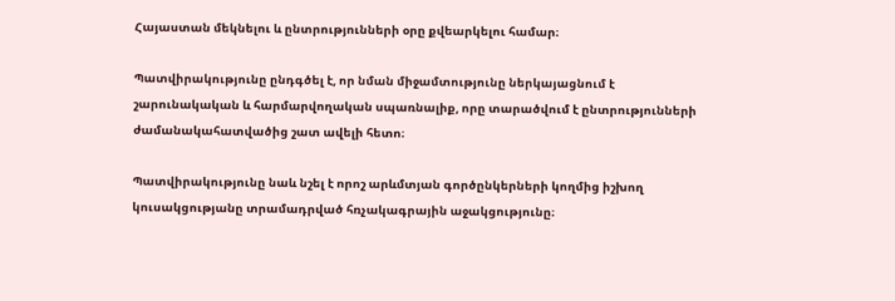Հայաստան մեկնելու և ընտրությունների օրը քվեարկելու համար։

Պատվիրակությունը ընդգծել է, որ նման միջամտությունը ներկայացնում է շարունակական և հարմարվողական սպառնալիք, որը տարածվում է ընտրությունների ժամանակահատվածից շատ ավելի հետո։

Պատվիրակությունը նաև նշել է որոշ արևմտյան գործընկերների կողմից իշխող կուսակցությանը տրամադրված հռչակագրային աջակցությունը։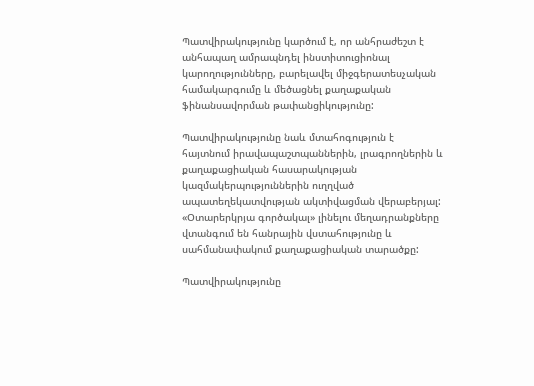Պատվիրակությունը կարծում է, որ անհրաժեշտ է անհապաղ ամրապնդել ինստիտուցիոնալ կարողությունները, բարելավել միջգերատեսչական համակարգումը և մեծացնել քաղաքական ֆինանսավորման թափանցիկությունը:

Պատվիրակությունը նաև մտահոգություն է հայտնում իրավապաշտպաններին, լրագրողներին և քաղաքացիական հասարակության կազմակերպություններին ուղղված ապատեղեկատվության ակտիվացման վերաբերյալ: «Օտարերկրյա գործակալ» լինելու մեղադրանքները վտանգում են հանրային վստահությունը և սահմանափակում քաղաքացիական տարածքը:

Պատվիրակությունը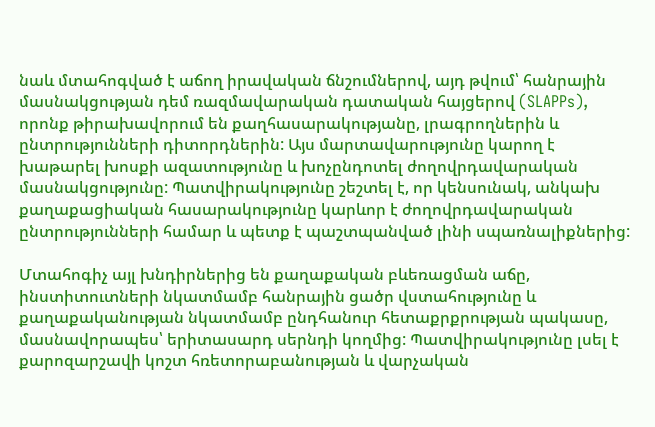նաև մտահոգված է աճող իրավական ճնշումներով, այդ թվում՝ հանրային մասնակցության դեմ ռազմավարական դատական հայցերով (SLAPPs), որոնք թիրախավորում են քաղհասարակությանը, լրագրողներին և ընտրությունների դիտորդներին: Այս մարտավարությունը կարող է խաթարել խոսքի ազատությունը և խոչընդոտել ժողովրդավարական մասնակցությունը: Պատվիրակությունը շեշտել է, որ կենսունակ, անկախ քաղաքացիական հասարակությունը կարևոր է ժողովրդավարական ընտրությունների համար և պետք է պաշտպանված լինի սպառնալիքներից:

Մտահոգիչ այլ խնդիրներից են քաղաքական բևեռացման աճը, ինստիտուտների նկատմամբ հանրային ցածր վստահությունը և քաղաքականության նկատմամբ ընդհանուր հետաքրքրության պակասը, մասնավորապես՝ երիտասարդ սերնդի կողմից: Պատվիրակությունը լսել է քարոզարշավի կոշտ հռետորաբանության և վարչական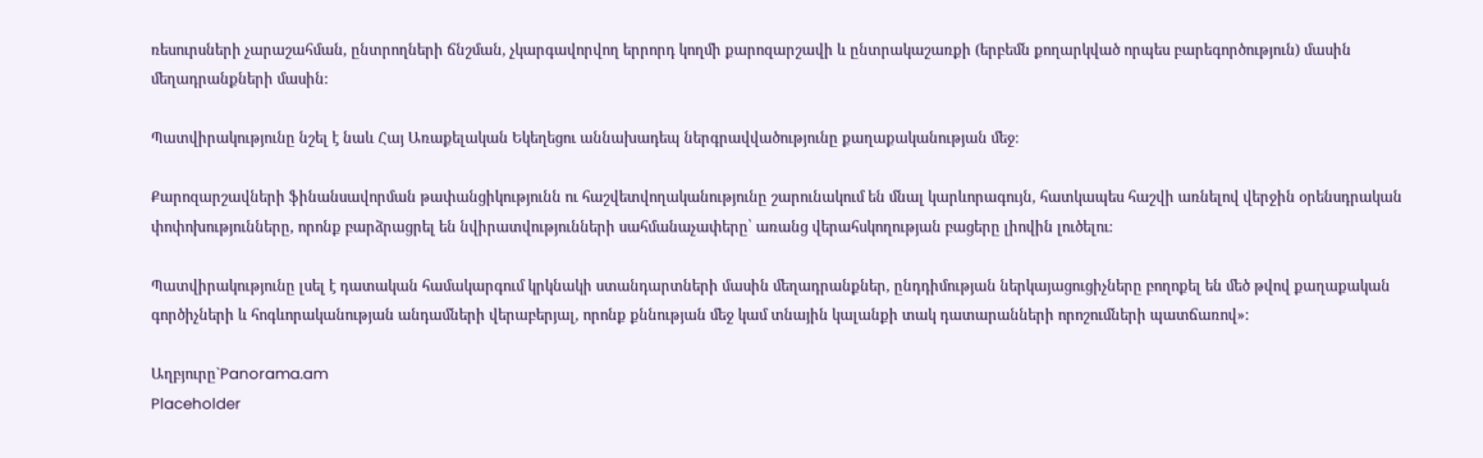ռեսուրսների չարաշահման, ընտրողների ճնշման, չկարգավորվող երրորդ կողմի քարոզարշավի և ընտրակաշառքի (երբեմն քողարկված որպես բարեգործություն) մասին մեղադրանքների մասին:

Պատվիրակությունը նշել է նաև Հայ Առաքելական Եկեղեցու աննախադեպ ներգրավվածությունը քաղաքականության մեջ։

Քարոզարշավների ֆինանսավորման թափանցիկությունն ու հաշվետվողականությունը շարունակում են մնալ կարևորագույն, հատկապես հաշվի առնելով վերջին օրենսդրական փոփոխությունները, որոնք բարձրացրել են նվիրատվությունների սահմանաչափերը՝ առանց վերահսկողության բացերը լիովին լուծելու։

Պատվիրակությունը լսել է դատական համակարգում կրկնակի ստանդարտների մասին մեղադրանքներ, ընդդիմության ներկայացուցիչները բողոքել են մեծ թվով քաղաքական գործիչների և հոգևորականության անդամների վերաբերյալ, որոնք քննության մեջ կամ տնային կալանքի տակ դատարանների որոշումների պատճառով»։

Աղբյուրը`Panorama.am
Placeholder